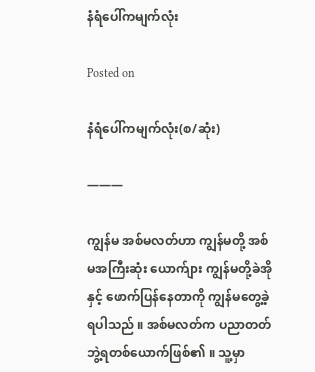နံရံပေါ်ကမျက်လုံး

Posted on

နံရံပေါ်ကမျက်လုံး(စ/ဆုံး)

———

ကျွန်မ အစ်မလတ်ဟာ ကျွန်မတို့ အစ်မအကြီးဆုံး ယောက်ျား ကျွန်မတို့ခဲအို နှင့် ဖောက်ပြန်နေတာကို ကျွန်မတွေ့ခဲ့ရပါသည် ။ အစ်မလတ်က ပညာတတ် ဘွဲ့ရတစ်ယောက်ဖြစ်၏ ။ သူ့မှာ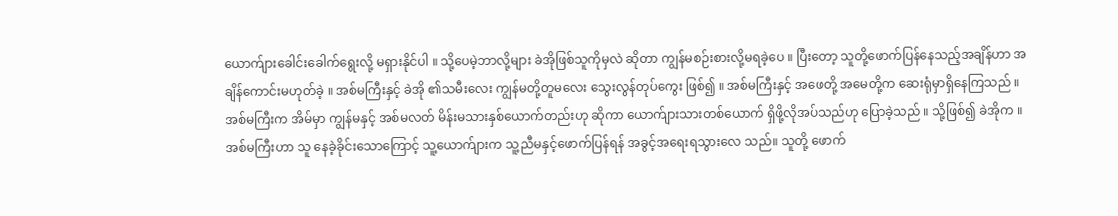ယောက်ျားခေါင်းခေါက်ရွေးလို့ မရှားနိုင်ပါ ။ သို့ပေမဲ့ဘာလို့များ ခဲအိုဖြစ်သူကို‌မှလဲ ဆိုတာ ကျွန်မစဉ်းစားလို့မရခဲ့ပေ ။ ပြီးတော့ သူတို့ဖောက်ပြန်နေသည့်အချိန်ဟာ အချိန်ကောင်းမဟုတ်ခဲ့ ။ အစ်မကြီးနှင့် ခဲအို ၏သမီးလေး ကျွန်မတို့တူမလေး သွေးလွန်တုပ်ကွေး ဖြစ်၍ ။ အစ်မကြီးနှင့် အဖေတို့ အမေတို့က ဆေးရုံမှာရှိနေကြသည် ။ အစ်မကြီးက အိမ်မှာ ကျွန်မနှင့် အစ်မလတ် မိန်းမသားနှစ်ယောက်တည်းဟု ဆိုကာ ‌ယောက်ျားသားတစ်ယောက် ရှိဖို့လိုအပ်သည်ဟု ပြောခဲ့သည် ။ သို့ဖြစ်၍ ခဲအိုက ။ အစ်မကြီးဟာ သူ နေခဲ့ခိုင်းသောကြောင့် သူ့ယောက်ျားက သူ့ညီမနှင့်ဖောက်ပြန်ရန် အခွင့်အရေးရသွားလေ သည်။ သူတို့ ဖောက်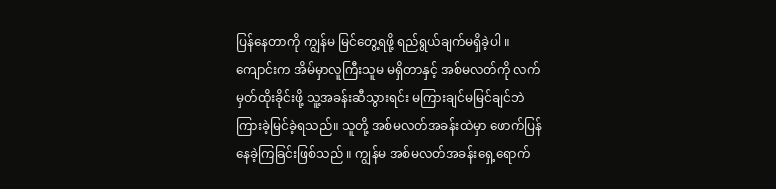ပြန်နေတာကို ကျွန်မ မြင်တွေ့ရဖို့ ရည်ရွယ်ချက်မရှိခဲ့ပါ ။ ကျောင်းက အိမ်မှာလူကြီးသူမ မရှိတာနှင့် အစ်မလတ်ကို လက်မှတ်ထိုးခိုင်းဖို့ သူ့အခန်းဆီသွားရင်း မကြားချင်မမြင်ချင်ဘဲ ကြားခဲ့မြင်ခဲ့ရသည်။ သူတို့ အစ်မလတ်အခန်းထဲမှာ ဖောက်ပြန်နေခဲ့ကြခြင်းဖြစ်သည် ။ ကျွန်မ အစ်မလတ်အခန်းရှေ့ရောက်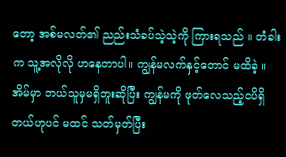တော့ အစ်မလတ်၏ ညည်းသံခပ်သဲ့သဲ့ကို ကြားရသည် ။ တံခါးက သူ့အလိုလို ဟနေတာပါ။ ကျွန်မလက်နှင့်တောင် မထိခဲ့ ။ အိမ်မှာ ဘယ်သူမှမရှိဘူးဆိုပြီး ကျွန်မကို ဖုတ်လေသည့်ငပိရှိတယ်ဟုပင် မထင် သတ်မှတ်ပြီး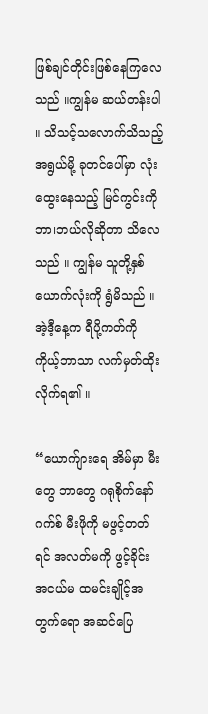ဖြစ်ချင်တိုင်းဖြစ်နေကြလေသည် ။ကျွန်မ ဆယ်တန်းပါ ။ သိသင့်သလောက်သိသည့်အရွယ်မို့ ခုတင်ပေါ်မှာ လုံးထွေးနေသည့် မြင်ကွင်းကို ဘာ၊ဘယ်လိုဆိုတာ သိလေသည် ။ ကျွန်မ သူတို့နှစ်ယောက်လုံးကို ရွံမိသည် ။ အဲ့ဒီ့နေ့က ရီပို့ကတ်ကို ကိုယ့်ဘာသာ လက်မှတ်ထိုးလိုက်ရ၏ ။

“ယောက်ျားရေ အိမ်မှာ မီးတွေ ဘာတွေ ဂရုစိုက်နော်
ဂက်စ် မီးဖိုကို မဖွင့်တတ်ရင် အလတ်မကို ဖွင့်ခိုင်း
အငယ်မ ထမင်းချိုင့်အတွက်ရော အဆင်ပြေ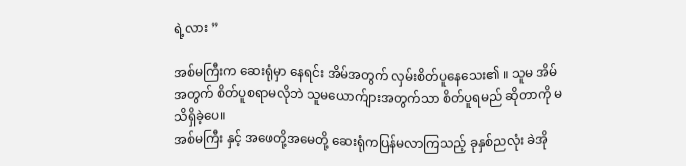ရဲ့လား ”

အစ်မကြီးက ဆေးရုံမှာ နေရင်း အိမ်အတွက် လှမ်းစိတ်ပူနေသေး၏ ။ သူမ အိမ်အတွက် စိတ်ပူစရာမလိုဘဲ သူမယောက်ျားအတွက်သာ စိတ်ပူရမည် ဆိုတာကို မသိရှိခဲ့ပေ။
အစ်မကြီး နှင့် ‌အဖေတို့အမေတို့ ဆေးရုံကပြန်မလာကြသည့် ခုနှစ်ညလုံး ခဲအို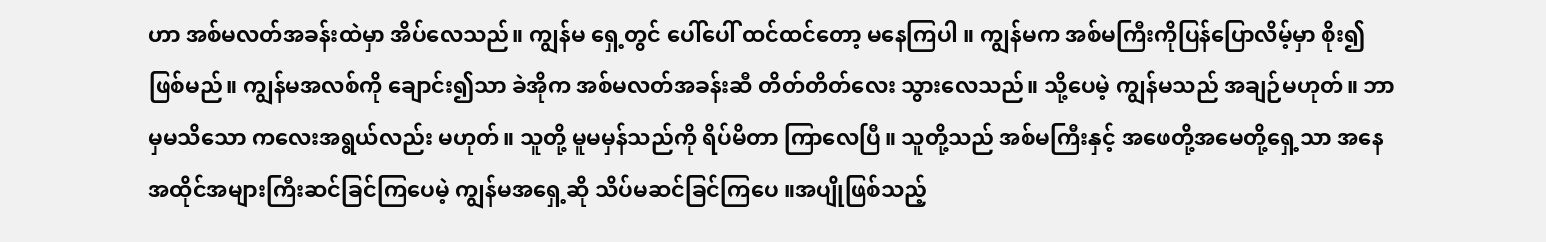ဟာ အစ်မလတ်အခန်းထဲမှာ အိပ်လေသည်။ ကျွန်မ ရှေ့တွင် ပေါ်ပေါ် ထင်ထင်တော့ မနေကြပါ ။ ကျွန်မက အစ်မကြီးကိုပြန်ပြောလိမ့်မှာ စိုး၍ ဖြစ်မည်။ ကျွန်မအလစ်ကို ချောင်း၍သာ ခဲအိုက အစ်မလတ်အခန်းဆီ တိတ်တိတ်‌လေး သွားလေသည်။ သို့ပေမဲ့ ကျွန်မသည် အချဉ်မဟုတ်။ ဘာမှမသိသော ကလေးအရွယ်လည်း မဟုတ်။ သူတို့ မူမမှန်သည်ကို ရိပ်မိတာ ကြာလေပြီ။ သူတို့သည် အစ်မကြီးနှင့် အဖေတို့အမေတို့ရှေ့သာ အနေအထိုင်အများကြီးဆင်ခြင်ကြပေမဲ့ ကျွန်မအရှေ့ဆို သိပ်မဆင်ခြင်ကြပေ ။အပျိုဖြစ်သည့်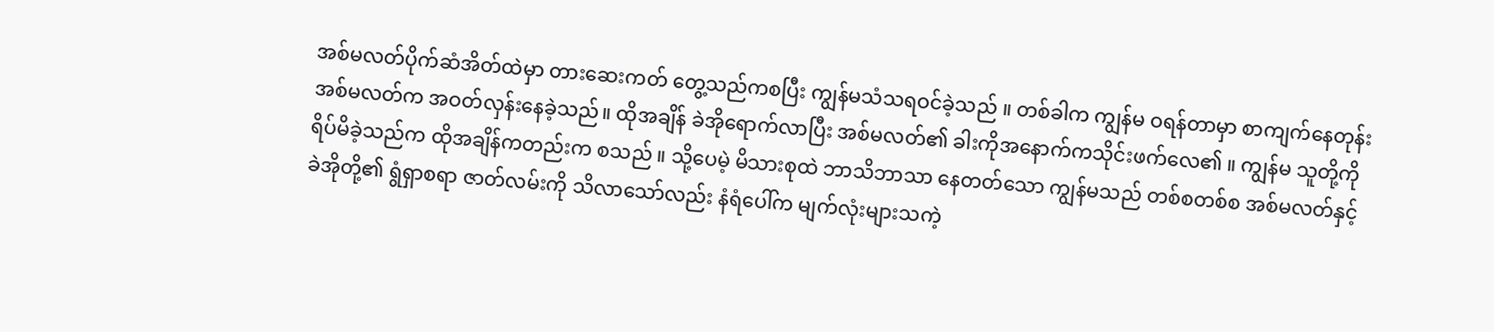အစ်မလတ်ပိုက်ဆံအိတ်ထဲမှာ တားဆေးကတ် တွေ့သည်ကစပြီး ကျွန်မသံသရဝင်ခဲ့သည် ။ တစ်ခါက ကျွန်မ ဝရန်တာမှာ စာကျက်နေတုန်း အစ်မလတ်က အဝတ်လှန်းနေခဲ့သည်။ ထိုအချိန် ခဲအိုရောက်လာပြီး အစ်မလတ်၏ ခါးကိုအနောက်ကသိုင်းဖက်လေ၏ ။ ကျွန်မ သူတို့ကို ရိပ်မိခဲ့သည်က ထိုအချိန်ကတည်းက စသည် ။ သို့ပေမဲ့ မိသားစုထဲ ဘာသိဘာသာ နေတတ်သော ကျွန်မသည် တစ်စတစ်စ အစ်မလတ်နှင့် ခဲအိုတို့၏ ရွံရှာစရာ ဇာတ်လမ်းကို သိလာသော်လည်း နံရံပေါ်က မျက်လုံးများသကဲ့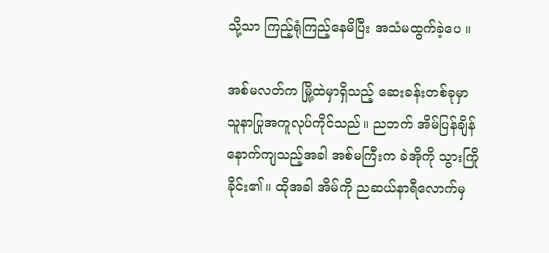သို့သာ ကြည့်ရုံကြည့်နေမိပြီး အသံမထွက်ခဲ့ပေ ။

အစ်မလတ်က မြို့ထဲမှာရှိသည့် ဆေးခန်းတစ်ခုမှာ သူနာပြုအကူလုပ်ကိုင်သည်။ ညဘက် အိမ်ပြန်ချိန်နောက်ကျသည့်အခါ အစ်မကြီးက ခဲအိုကို သွားကြိုခိုင်း၏။ ထိုအခါ အိမ်ကို ညဆယ်နာရီလောက်မှ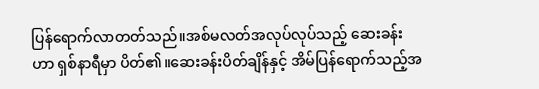ပြန်ရောက်လာတတ်သည်။အစ်မလတ်အလုပ်လုပ်သည့် ဆေးခန်းဟာ ရှစ်နာရီမှာ ပိတ်၏။ဆေးခန်းပိတ်ချိန်နှင့် အိမ်ပြန်ရောက်သည့်အ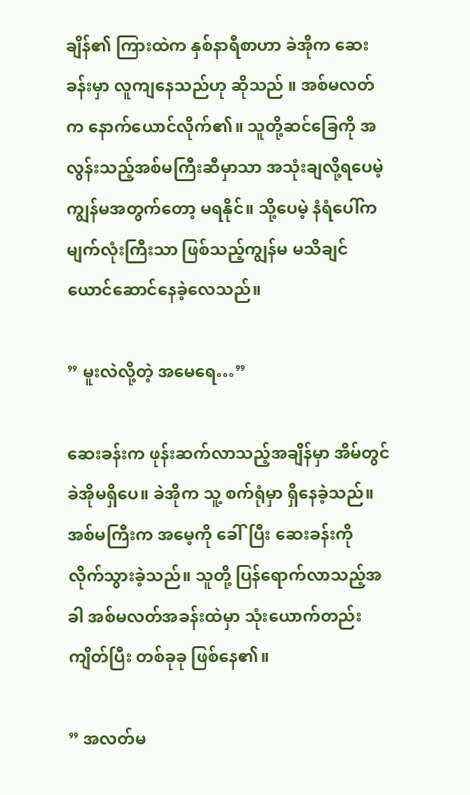ချိန်၏ ကြားထဲက နှစ်နာရီစာဟာ ခဲအိုက ဆေးခန်းမှာ လူကျနေသည်ဟု ဆိုသည် ။ အစ်မလတ်က နောက်ယောင်လိုက်၏။ သူတို့ဆင်ခြေကို အ လွန်းသည့်အစ်မကြီးဆီမှာသာ အသုံးချလို့ရပေမဲ့ ကျွန်မအတွက်တော့ မရနိုင်။ သို့ပေမဲ့ နံရံပေါ်က မျက်လုံးကြီးသာ ဖြစ်သည့်ကျွန်မ မသိချင်ယောင်ဆောင်နေခဲ့လေသည်။

” မူးလဲလို့တဲ့ အမေရေ…”

ဆေးခန်းက ဖုန်းဆက်လာသည့်အချိန်မှာ အိမ်တွင် ခဲအိုမရှိပေ။ ခဲအိုက သူ့ စက်ရုံမှာ ရှိနေခဲ့သည်။ အစ်မကြီးက အမေ့ကို ခေါ်ပြီး ဆေးခန်းကို လိုက်သွားခဲ့သည်။ သူတို့ ပြန်ရောက်လာသည့်အခါ အစ်မလတ်အခန်းထဲမှာ သုံးယောက်တည်း ကျိတ်ပြီး တစ်ခုခု ဖြစ်နေ၏။

” အလတ်မ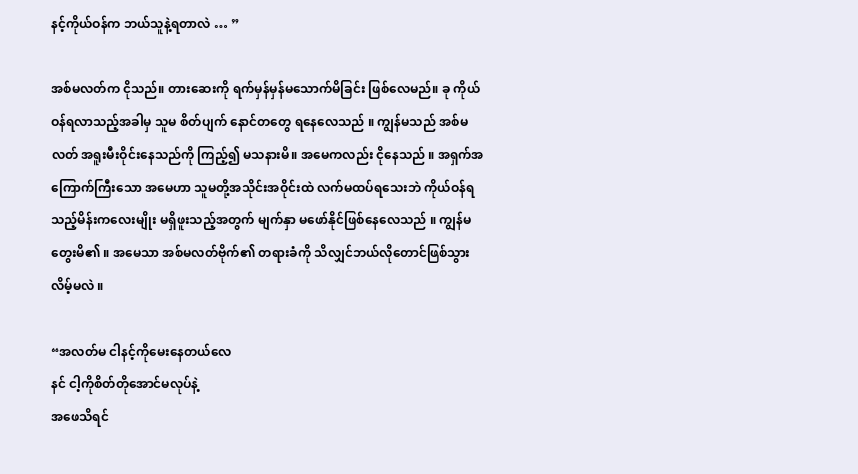နင့်ကိုယ်ဝန်က ဘယ်သူနဲ့ရတာလဲ … ”

အစ်မလတ်က ငိုသည်။ တားဆေးကို ရက်မှန်မှန်မသောက်မိခြင်း ဖြစ်လေမည်။ ခု ကိုယ်ဝန်ရလာသည့်အခါမှ သူမ စိတ်ပျက် နောင်တတွေ ရနေလေသည် ။ ကျွန်မသည် အစ်မလတ် အရူးမီးဝိုင်းနေသည်ကို ကြည့်၍ မသနားမိ။ အမေကလည်း ငိုနေသည် ။ အရှက်အကြောက်ကြီးသော အမေဟာ သူမတို့အသိုင်းအဝိုင်းထဲ လက်မထပ်ရသေးဘဲ ကိုယ်ဝန်ရသည့်မိန်းကလေးမျိုး မရှိဖူးသည့်အတွက် မျက်နှာ မဖော်နိုင်ဖြစ်နေလေသည် ။ ကျွန်မတွေးမိ၏ ။ အမေသာ အစ်မလတ်ဗိုက်၏ တရားခံကို သိလျှင်ဘယ်လိုတောင်ဖြစ်သွားလိမ့်မလဲ ။

“အလတ်မ ငါနင့်ကိုမေးနေတယ်လေ
နင် ငါ့ကိုစိတ်တိုအောင်မလုပ်နဲ့
အဖေသိရင်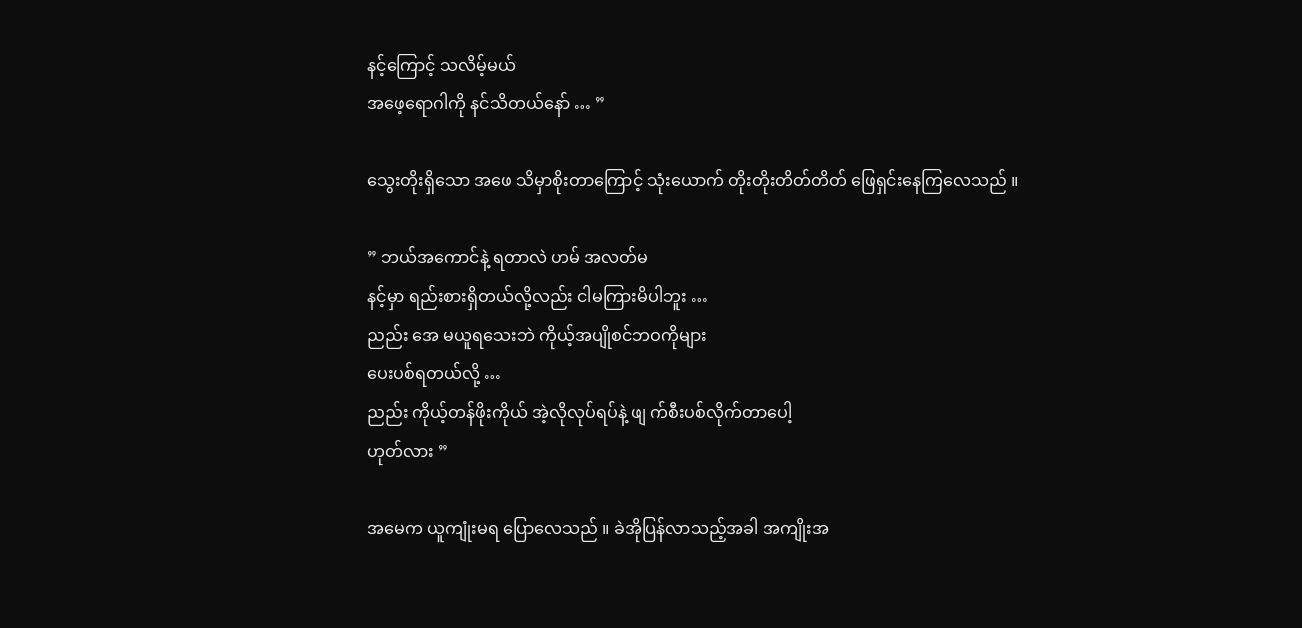နင့်ကြောင့် သလိမ့်မယ်
အဖေ့ရောဂါကို နင်သိတယ်နော် … ”

သွေးတိုးရှိသော အဖေ သိမှာစိုးတာကြောင့် သုံးယောက် တိုးတိုးတိတ်တိတ် ဖြေရှင်းနေကြလေသည် ။

” ဘယ်အကောင်နဲ့ ရတာလဲ ဟမ် အလတ်မ
နင့်မှာ ရည်းစားရှိတယ်လို့လည်း ငါမကြားမိပါဘူး …
ညည်း အေ မယူရသေးဘဲ ကိုယ့်အပျိုစင်ဘဝကိုများ
ပေးပစ်ရတယ်လို့ …
ညည်း ကိုယ့်တန်ဖိုးကိုယ် အဲ့လိုလုပ်ရပ်နဲ့ ဖျ က်စီးပစ်လိုက်တာပေါ့
ဟုတ်လား ”

အမေက ယူကျုံးမရ ပြောလေသည် ။ ခဲအိုပြန်လာသည့်အခါ အကျိုးအ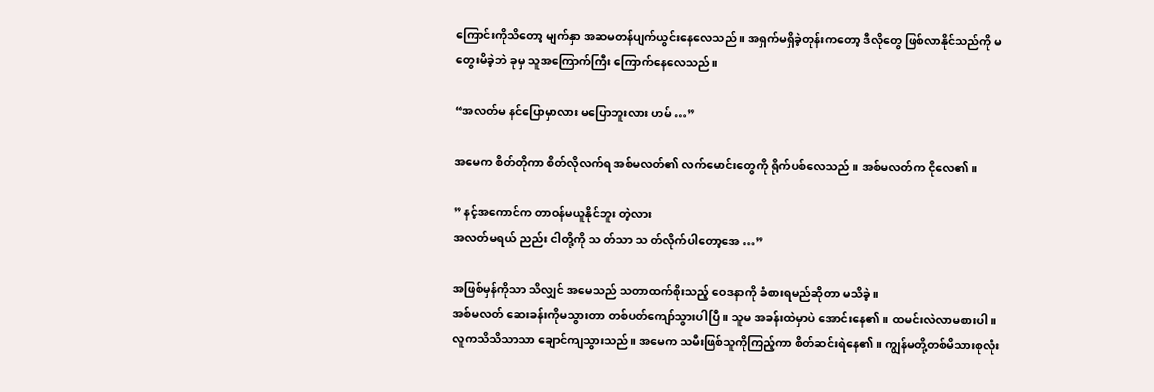ကြောင်းကိုသိတော့ မျက်နှာ အဆမတန်ပျက်ယွင်းနေလေသည် ။ အရှက်မရှိခဲ့တုန်းကတော့ ဒီလိုတွေ ဖြစ်လာနိုင်သည်ကို မတွေးမိခဲ့ဘဲ ခုမှ သူအကြောက်ကြီး ကြောက်နေလေသည်။

“အလတ်မ နင်ပြောမှာလား မပြောဘူးလား ဟမ် …”

အမေက စိတ်တိုကာ စိတ်လိုလက်ရ အစ်မလတ်၏ လက်မောင်းတွေကို ရိုက်ပစ်လေသည် ။ အစ်မလတ်က ငိုလေ၏။

” နင့်အကောင်က တာဝန်မယူနိုင်ဘူး တဲ့လား
အလတ်မရယ် ညည်း ငါတို့ကို သ တ်သာ သ တ်လိုက်ပါတော့အေ …”

အဖြစ်မှန်ကိုသာ သိလျှင် အမေသည် သတာထက်စိုးသည့် ဝေဒနာကို ခံစားရမည်ဆိုတာ မသိခဲ့။
အစ်မလတ် ဆေးခန်းကိုမသွားတာ တစ်ပတ်ကျော်သွားပါပြီ ။ သူမ အခန်းထဲမှာပဲ အောင်းနေ၏။ ထမင်းလဲလာမစားပါ။ လူကသိသိသာသာ ချောင်ကျသွားသည်။ အမေက သမီးဖြစ်သူကိုကြည့်ကာ စိတ်ဆင်းရဲနေ၏ ။ ကျွန်မတို့တစ်မိသားစုလုံး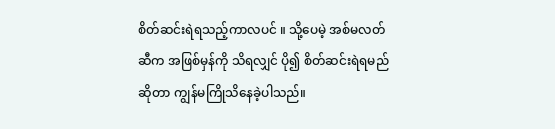စိတ်ဆင်းရဲရသည့်ကာလပင် ။ သို့ပေမဲ့ အစ်မလတ်ဆီက အဖြစ်မှန်ကို သိရလျှင် ပို၍ စိတ်‌ဆင်းရဲရမည်ဆိုတာ ကျွန်မကြိုသိနေခဲ့ပါသည်။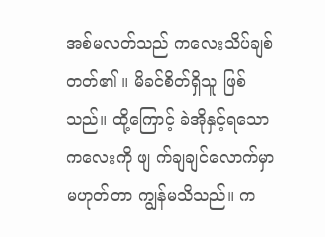အစ်မလတ်သည် ကလေးသိပ်ချစ်တတ်၏ ။ မိခင်စိတ်ရှိသူ ဖြစ်သည်။ ထို့ကြောင့် ခဲအိုနှင့်ရသော ကလေးကို ဖျ က်ချချင်လောက်မှာ မဟုတ်တာ ကျွန်မသိသည်။ က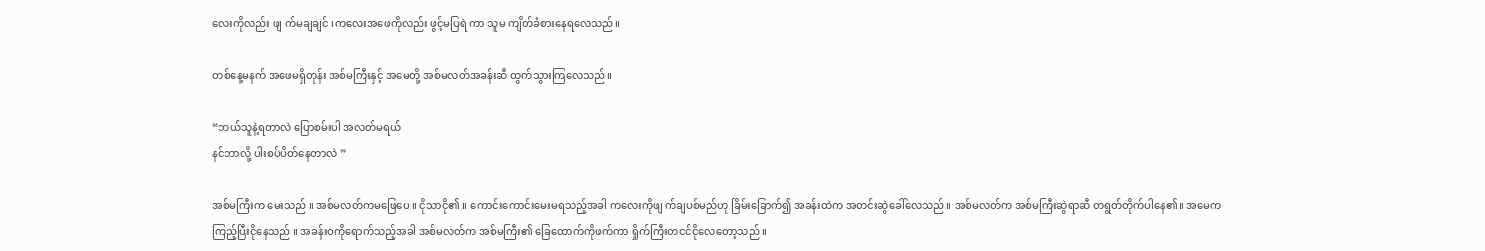လေးကိုလည်း ဖျ က်မချချင် ၊ကလေးအဖေကိုလည်း ဖွင့်မပြရဲ ကာ သူမ ကျိတ်ခံစားနေရလေသည်။

တစ်နေ့မနက် အဖေမရှိတုန်း အစ်မကြီးနှင့် အမေတို့ အစ်မလတ်အခန်းဆီ ထွက်သွားကြလေသည်။

“ဘယ်သူနဲ့ရတာလဲ ပြောစမ်းပါ အလတ်မရယ်
နင်ဘာလို့ ပါးစပ်ပိတ်နေတာလဲ ”

အစ်မကြီးက မေးသည် ။ အစ်မလတ်ကမဖြေပေ ။ ငိုသာငို၏ ။ ကောင်းကောင်းမေးမရသည့်အခါ ကလေးကိုဖျ က်ချပစ်မည်ဟု ခြိမ်းခြောက်၍ အခန်းထဲက အတင်းဆွဲခေါ်လေသည်။ အစ်မလတ်က အစ်မကြီးဆွဲရာဆီ တရွတ်တိုက်ပါနေ၏။ အမေက ကြည့်ပြီးငိုနေသည် ။ အခန်းဝကိုရောက်သည့်အခါ အစ်မလတ်က အစ်မကြီး၏ ခြေထောက်ကိုဖက်ကာ ရှိုက်ကြီးတငင်ငိုလေတော့သည် ။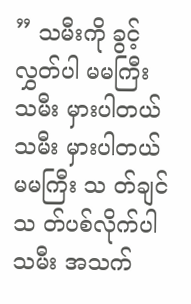” သမီးကို ခွင့်လွှတ်ပါ မမကြီး
သမီး မှားပါတယ်
သမီး မှားပါတယ်
မမကြီး သ တ်ချင်သ တ်ပစ်လိုက်ပါ
သမီး အသက်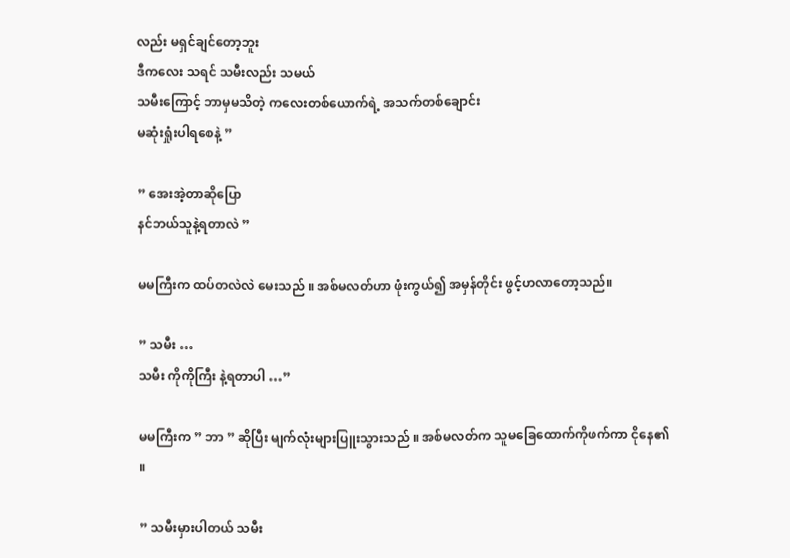လည်း မရှင်ချင်တော့ဘူး
ဒီကလေး သရင် သမီးလည်း သမယ်
သမီးကြောင့် ဘာမှမသိတဲ့ ကလေးတစ်ယောက်ရဲ့ အသက်တစ်ချောင်း
မဆုံးရှုံးပါရစေနဲ့ ”

” အေးအဲ့တာဆိုပြော
နင်ဘယ်သူနဲ့ရတာလဲ ”

မမကြီးက ထပ်တလဲလဲ မေးသည် ။ အစ်မလတ်ဟာ ဖုံးကွယ်၍ အမှန်တိုင်း ဖွင့်ဟလာတော့သည်။

” သမီး …
သမီး ကိုကိုကြီး နဲ့ရတာပါ …”

မမကြီးက ” ဘာ ” ဆိုပြီး မျက်လုံးများပြူးသွားသည် ။ အစ်မလတ်က သူမခြေထောက်ကိုဖက်ကာ ငိုနေ၏ ။

” သမီးမှားပါတယ် သမီး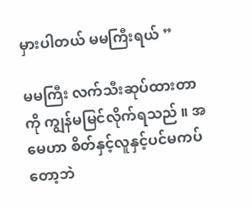မှားပါတယ် မမကြီးရယ် ”

မမကြီး လက်သီးဆုပ်ထားတာကို ကျွန်မမြင်လိုက်ရသည် ။ အမေဟာ စိတ်နှင့်လူနှင့်ပင်မကပ်တော့ဘဲ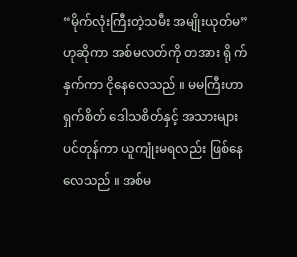“မိုက်လုံးကြီးတဲ့သမီး အမျိုးယုတ်မ” ဟုဆိုကာ အစ်မလတ်ကို တအား ရို က်နှက်ကာ ငိုနေလေသည် ။ မမကြီးဟာ ရှက်စိတ် ဒေါသစိတ်နှင့် အသားများပင်တုန်ကာ ယူကျုံးမရလည်း ဖြစ်နေလေသည် ။ အစ်မ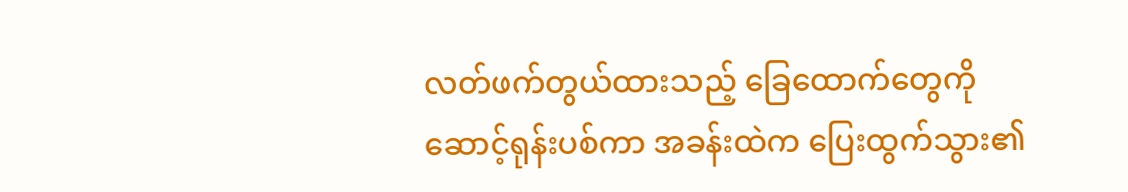လတ်ဖက်တွယ်ထားသည့် ခြေထောက်တွေကို ဆောင့်ရုန်းပစ်ကာ အခန်းထဲက ပြေးထွက်သွား၏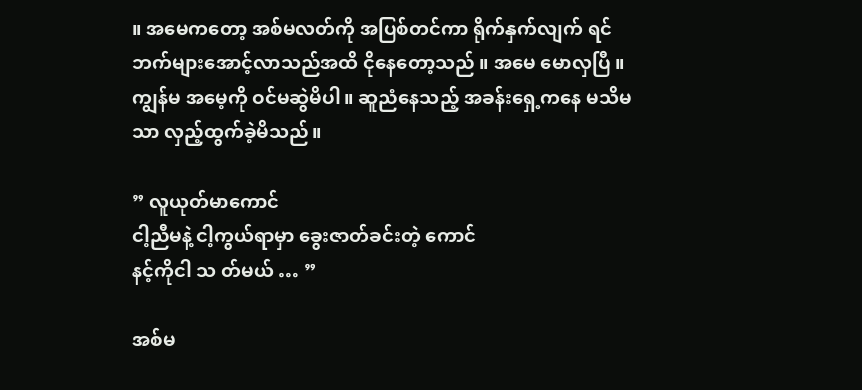။ အမေကတော့ အစ်မလတ်ကို အပြစ်တင်ကာ ရိုက်နှက်လျက် ရင်ဘက်များအောင့်လာသည်အထိ ငိုနေတော့သည် ။ အမေ မောလှပြီ ။ ကျွန်မ အမေ့ကို ဝင်မဆွဲမိပါ။ ဆူညံနေသည့် အခန်းရှေ့ကနေ မသိမသာ လှည့်ထွက်ခဲ့မိသည်။

” လူယုတ်မာကောင်
ငါ့ညီမနဲ့ ငါ့ကွယ်ရာမှာ ခွေးဇာတ်ခင်းတဲ့ ကောင်
နင့်ကိုငါ သ တ်မယ် … ”

အစ်မ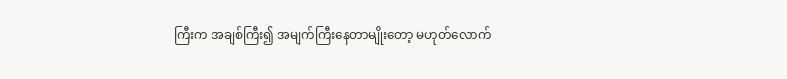ကြီးက အချစ်ကြီး၍ အမျက်ကြီးနေတာမျိုးတော့ မဟုတ်လောက်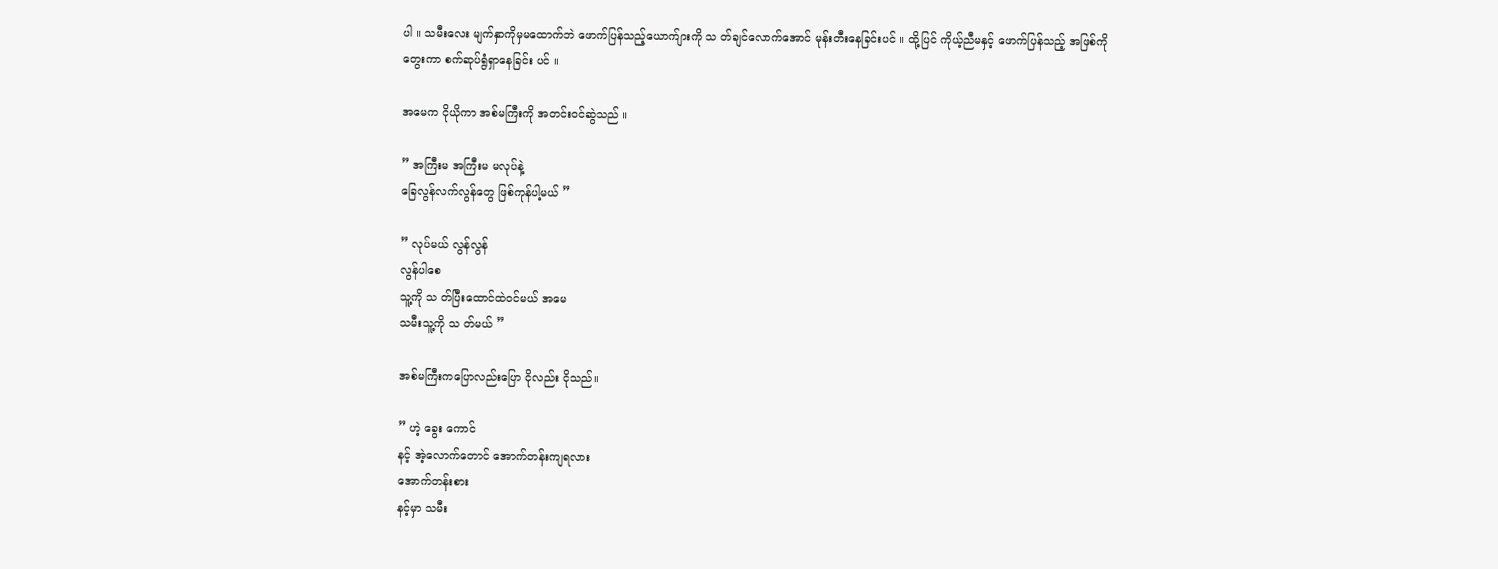ပါ ။ သမီးလေး မျက်နှာကိုမှမထောက်ဘဲ ဖောက်ပြန်သည့်ယောက်ျားကို သ တ်ချင်လောက်အောင် မုန်းတီးနေခြင်းပင် ။ ထို့ပြင် ကိုယ့်ညီမနှင့် ဖောက်ပြန်သည့် အဖြစ်ကို တွေးကာ စက်ဆုပ်ရွံရှာနေခြင်း ပင် ။

အမေက ငိုယိုကာ အစ်မကြီးကို အတင်းဝင်ဆွဲသည် ။

” အကြီးမ အကြီးမ မလုပ်နဲ့
ခြေလွန်လက်လွန်တွေ ဖြစ်ကုန်ပါ့မယ် ”

” လုပ်မယ် လွန်လွန်
လွန်ပါစေ
သူ့ကို သ တ်ပြီးထောင်ထဲဝင်မယ် အမေ
သမီးသူ့ကို သ တ်မယ် ”

အစ်မကြီးကပြောလည်းပြော ငိုလည်း ငိုသည်။

” ဟဲ့ ခွေး‌ ကောင်
နင့် အဲ့လောက်တောင် အောက်တန်းကျရလား
အောက်တန်းစား
နင့်မှာ သမီး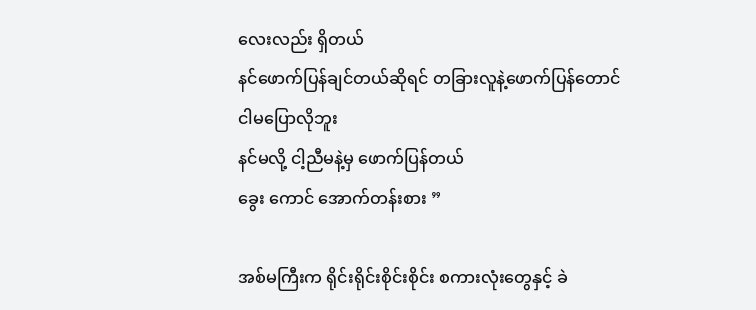လေးလည်း ရှိတယ်
နင်ဖောက်ပြန်ချင်တယ်ဆိုရင် တခြားလူနဲ့ဖောက်ပြန်တောင်
ငါမပြောလိုဘူး
နင်မလို့ ငါ့ညီမနဲ့မှ ဖောက်ပြန်တယ်
ခွေး ကောင် အောက်တန်းစား ”

အစ်မကြီးက ရိုင်းရိုင်းစိုင်းစိုင်း စကားလုံးတွေနှင့် ခဲ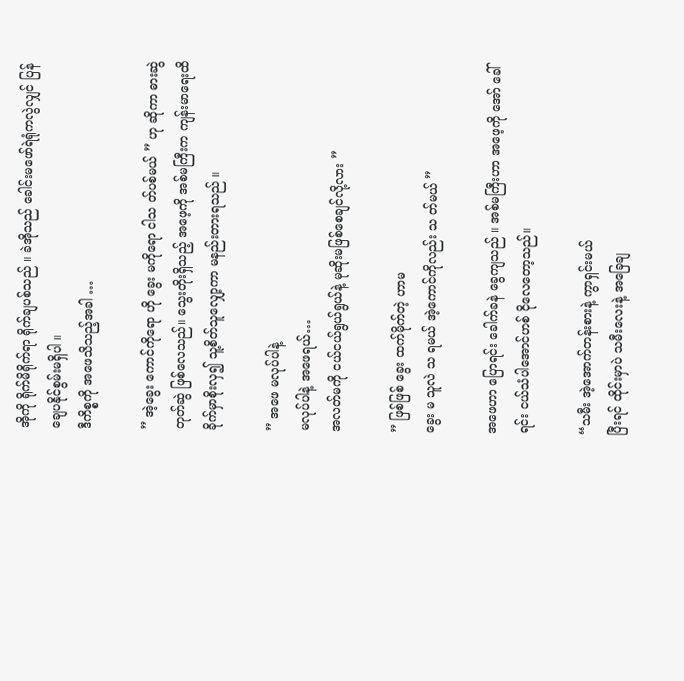အိုကို ရိုက်မိရိုက်ရာ ရိုက်ချပစ်သည် ။ ခဲအိုသည် ခေါင်းမဖော်ရဲရုံကလွဲလျှင် ပြန်ချေပနိုင်စွမ်းမရှိပါ ။
ဒီကိစ္စကို အဖေသိသည့်အခါ …

” အဲ့ခွေး ကောင်ကိုရော ဟို ခွေး မကိုရော ငါသ တ်ပစ်မယ် ” ဟု ဆိုကာ ဓားဆွဲ တုတ်ဆွဲ ဖြစ်လေသည်။ သွေးတိုးရှိသည့် အဖေ့ကို အစ်မကြီးက ကျန်းမာရေးထိခိုက်မှာစိုးလှ၍ သူ့စိတ်သူလျှော့ကာ မနည်းတားရသည် ။

” အဖေ မလုပ်ပါနဲ့
မလုပ်ပါနဲ့ အဖေရယ်…
အလတ်မကို ငယ်ငယ်ရွယ်ရွယ်နဲ့ မုဆိုးမဖြစ်စေချင်လို့လား ”

” ဖြစ်ဖြစ် ခွေး ထက်မိုက်တဲ့ ဟာမ
ခွေး မ သူလဲ သ ရမယ် အဲ့ကောင်ကိုလည်း သ တ်မယ် ”

အဖေဟာ ပြောရင်း ခေါက်ခနဲ ခွေကျသည် ။ အစ်မကြီးဟာ အဖေ့ကို အော် ခေါ်ရင်း ငယ်သံပါအောင်ဟစ် ငိုလေတော့သည်။

“သမီး အဲ့အောက်တန်းစားနဲ့ ကွာရှင်းမယ်
ပြီးရင် ထိုင်းမှာပဲ သမီးလေးနဲ့ အခြေချ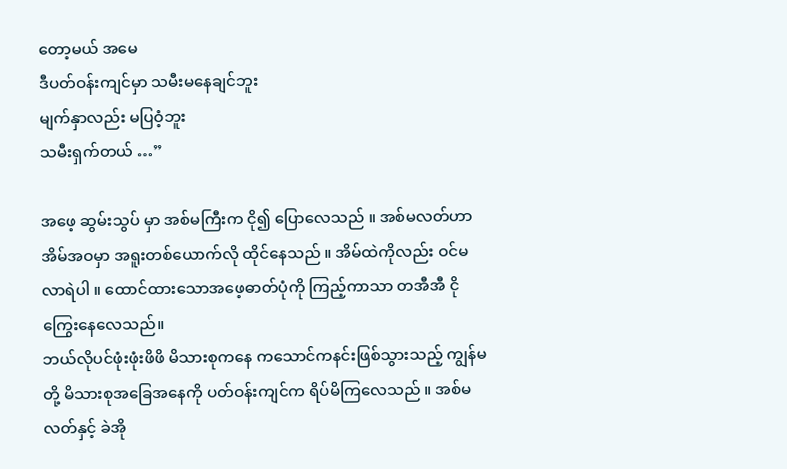တော့မယ် အမေ
ဒီပတ်ဝန်းကျင်မှာ သမီးမနေချင်ဘူး
မျက်နှာလည်း မပြဝံ့ဘူး
သမီးရှက်တယ် …”

အဖေ့ ဆွမ်းသွပ် မှာ အစ်မကြီးက ငို၍ ပြောလေသည် ။ အစ်မလတ်ဟာ အိမ်အဝမှာ အရူးတစ်ယောက်လို ထိုင်နေသည် ။ အိမ်ထဲကိုလည်း ဝင်မလာရဲပါ ။ ထောင်ထားသောအဖေ့ဓာတ်ပုံကို ကြည့်ကာသာ တအီအီ ငိုကြွေးနေလေသည်။
ဘယ်လိုပင်ဖုံးဖုံးဖိဖိ မိသားစုကနေ ကသောင်ကနင်းဖြစ်သွားသည့် ကျွန်မတို့ မိသားစုအခြေအနေကို ပတ်ဝန်းကျင်က ရိပ်မိကြလေသည် ။ အစ်မလတ်နှင့် ခဲအို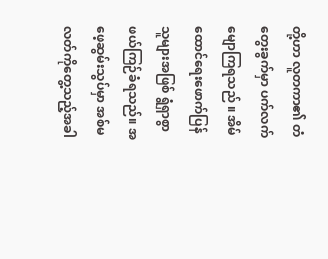တို့ဟာ လူတကာ၏ တံတွေးခွက်မှာ ပက်လက်မျောကြရသည် ။ အိမ်ထောင်ရေးဖောက်ပြန်သူများအဖြစ် ရွံရှာစွာ ဖယ်ကြဉ်ခံရသည်။ အဖေ့ဆွမ်းသွပ်မှာ အစ်မလတ်ကိုတွေ့သည့်အခါ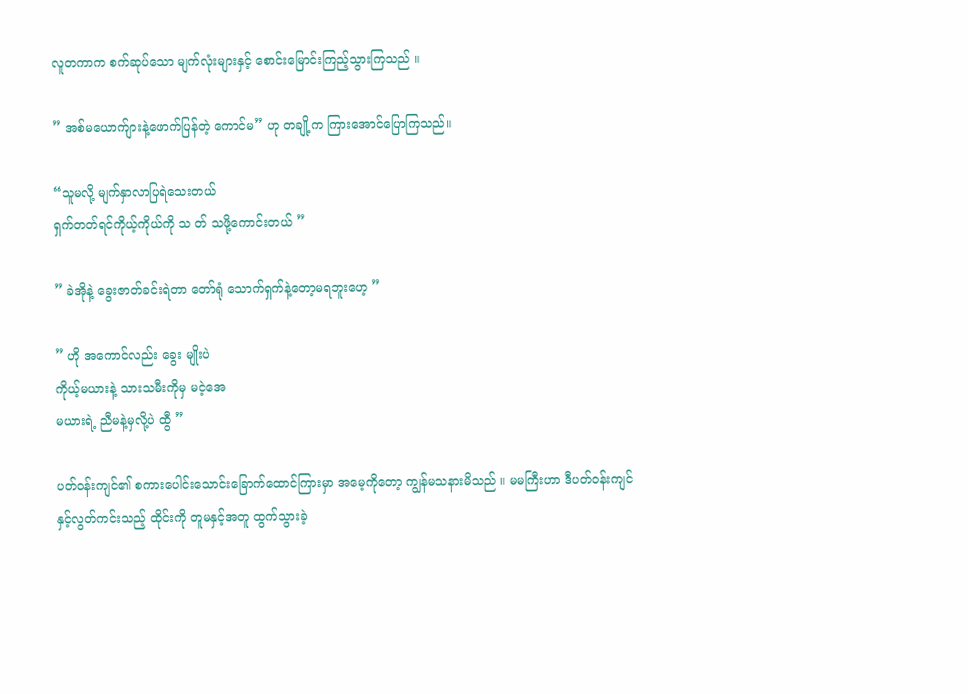လူတကာက စက်ဆုပ်‌သော မျက်လုံးများနှင့် စောင်းမြောင်းကြည့်သွားကြသည် ။

” အစ်မယောက်ျားနဲ့ဖောက်ပြန်တဲ့ ကောင်မ” ဟု တချို့က ကြားအောင်ပြောကြသည်။

“သူမလို့ မျက်နှာလာပြရဲသေးတယ်
ရှက်တတ်ရင်ကိုယ့်ကိုယ်ကို သ တ် သဖို့ကောင်းတယ် ”

” ခဲအိုနဲ့ ခွေးဇာတ်ခင်းရဲတာ တော်ရုံ သောက်ရှက်နဲ့တော့မရဘူးဟေ့ ”

” ဟို အကောင်လည်း ခွေး မျိုးပဲ
ကိုယ့်မယားနဲ့ သားသမီးကိုမှ မငဲ့အေ
မယားရဲ့ ညီမနဲ့မှလို့ပဲ ထွီ ”

ပတ်ဝန်းကျင်၏ စကားပေါင်းသောင်းခြောက်ထောင်ကြားမှာ အမေ့ကိုတော့ ကျွန်မသနားမိသည် ။ မမကြီးဟာ ဒီပတ်ဝန်းကျင်နှင့်လွတ်ကင်းသည့် ထိုင်းကို တူမနှင့်အတူ ထွက်သွားခဲ့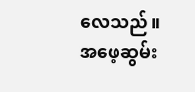လေသည်။ အဖေ့ဆွမ်း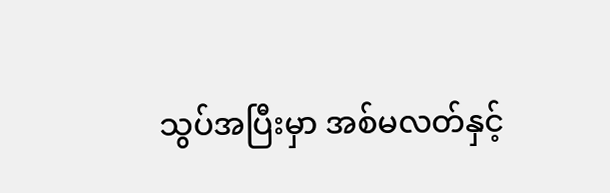သွပ်အပြီးမှာ အစ်မလတ်နှင့်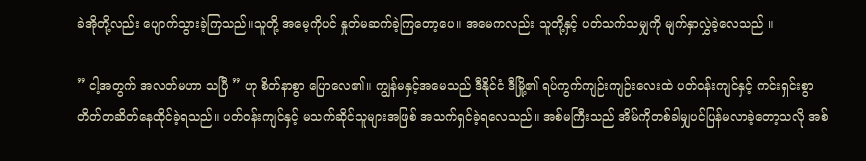ခဲအိုတို့လည်း ပျောက်သွားခဲ့ကြသည်။သူတို့ အမေ့ကိုပင် နှုတ်မဆက်ခဲ့ကြတော့ပေ။ အမေကလည်း သူတို့နှင့် ပတ်သက်သမျှကို မျက်နှာလွှဲခဲ့လေသည် ။

” ငါ့အတွက် အလတ်မဟာ သပြီ ” ဟု စိတ်နာစွာ ပြောလေ၏။ ကျွန်မနှင့်အမေသည် ဒီနိုင်ငံ ဒီမြို့၏ ရပ်ကွက်ကျဉ်းကျဉ်းလေးထဲ ပတ်ဝန်းကျင်နှင့် ကင်းရှင်းစွာ တိတ်တဆိတ်နေထိုင်ခဲ့ရသည်။ ပတ်ဝန်းကျင်နှင့် မသက်ဆိုင်သူများအဖြစ် အသက်ရှင်ခဲ့ရလေသည်။ အစ်မကြီးသည် အိမ်ကိုတစ်ခါမျှပင်ပြန်မလာခဲ့တော့သလို အစ်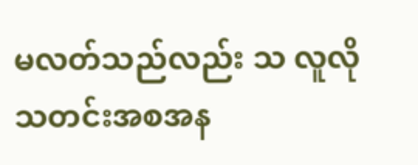မလတ်သည်လည်း သ လူလို သတင်းအစအန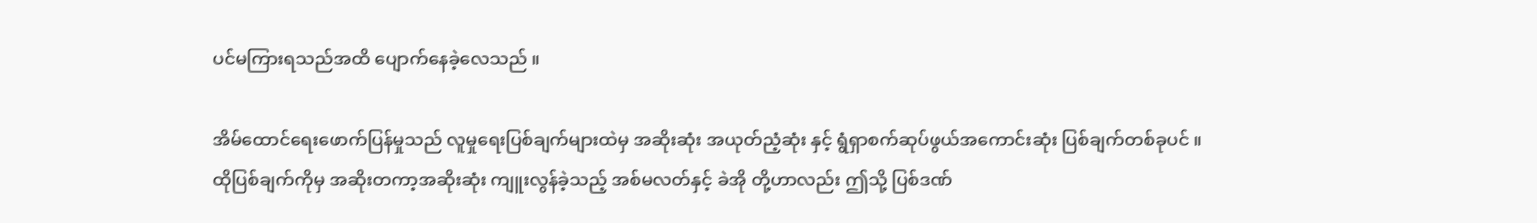ပင်မကြားရသည်အထိ ပျောက်နေခဲ့လေသည် ။

အိမ်ထောင်ရေးဖောက်ပြန်မှုသည် လူမှုရေးပြစ်ချက်များထဲမှ အဆိုးဆုံး အယုတ်ညံ့ဆုံး နှင့် ရွံရှာစက်ဆုပ်ဖွယ်အကောင်းဆုံး ပြစ်ချက်တစ်ခုပင် ။ ထိုပြစ်ချက်ကိုမှ အဆိုးတကာ့အဆိုးဆုံး ကျူးလွန်ခဲ့သည့် အစ်မလတ်နှင့် ခဲအို တို့ဟာလည်း ဤသို့ ပြစ်ဒဏ်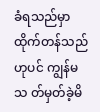ခံရသည်မှာ ထိုက်တန်သည်ဟုပင် ကျွန်မသ တ်မှတ်ခဲ့မိ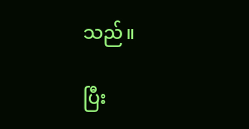သည်။

ပြီး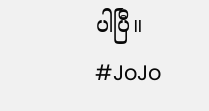ပါပြီ။
#JoJo